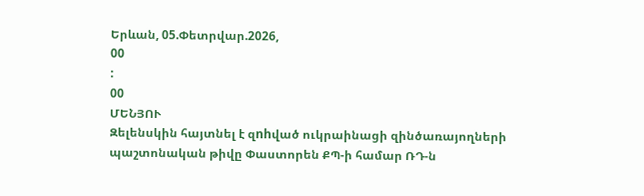Երևան, 05.Փետրվար.2026,
00
:
00
ՄԵՆՅՈՒ
Զելենսկին հայտնել է զnhված ուկրաինացի զինծառայողների պաշտոնական թիվը Փաստորեն ՔՊ-ի համար ՌԴ-ն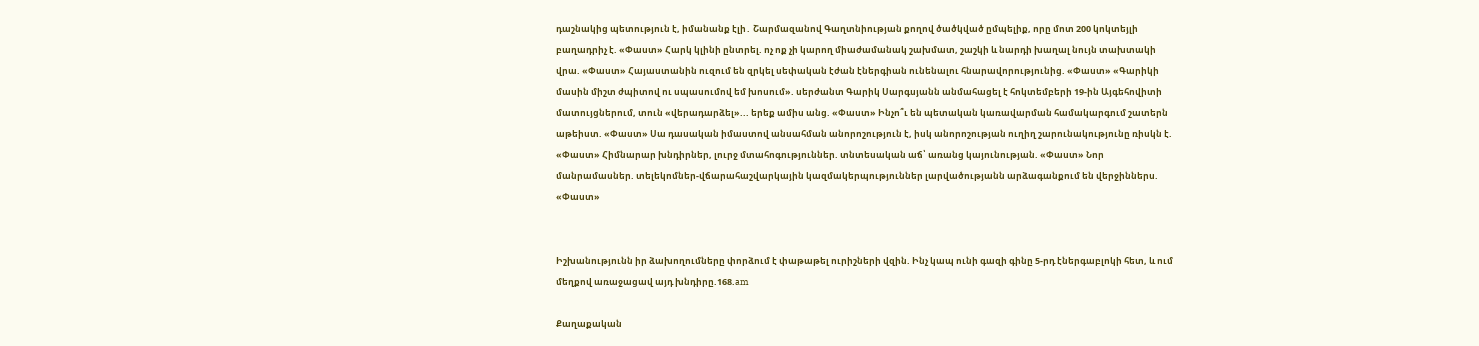դաշնակից պետություն է, իմանանք էլի․ Շարմազանով Գաղտնիության քողով ծածկված ըմպելիք, որը մոտ 200 կոկտեյլի բաղադրիչ է. «Փաստ» Հարկ կլինի ընտրել. ոչ ոք չի կարող միաժամանակ շախմատ, շաշկի և նարդի խաղալ նույն տախտակի վրա. «Փաստ» Հայաստանին ուզում են զրկել սեփական էժան էներգիան ունենալու հնարավորությունից. «Փաստ» «Գարիկի մասին միշտ ժպիտով ու սպասումով եմ խոսում». սերժանտ Գարիկ Սարգսյանն անմահացել է հոկտեմբերի 19-ին Այգեհովիտի մատույցներում, տուն «վերադարձել»... երեք ամիս անց. «Փաստ» Ինչո՞ւ են պետական կառավարման համակարգում շատերն աթեիստ. «Փաստ» Սա դասական իմաստով անսահման անորոշություն է, իսկ անորոշության ուղիղ շարունակությունը ռիսկն է. «Փաստ» Հիմնարար խնդիրներ, լուրջ մտահոգություններ. տնտեսական աճ՝ առանց կայունության. «Փաստ» Նոր մանրամասներ. տելեկոմներ-վճարահաշվարկային կազմակերպություններ լարվածությանն արձագանքում են վերջիններս. «Փաստ»


Իշխանությունն իր ձախողումները փորձում է փաթաթել ուրիշների վզին. Ինչ կապ ունի գազի գինը 5-րդ էներգաբլոկի հետ, և ում մեղքով առաջացավ այդ խնդիրը.168.am

Քաղաքական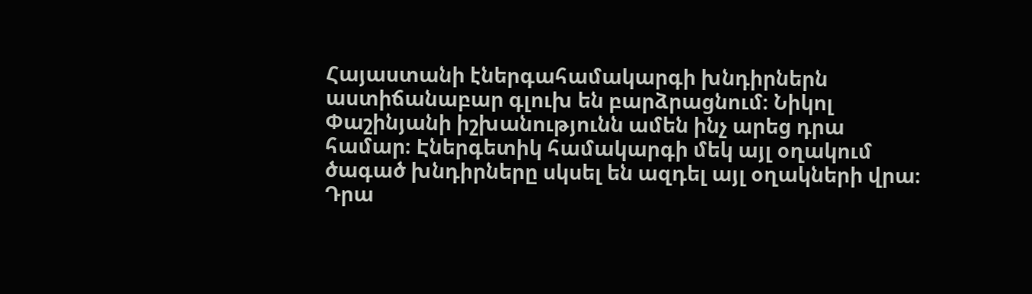Հայաստանի էներգահամակարգի խնդիրներն աստիճանաբար գլուխ են բարձրացնում։ Նիկոլ Փաշինյանի իշխանությունն ամեն ինչ արեց դրա համար։ Էներգետիկ համակարգի մեկ այլ օղակում ծագած խնդիրները սկսել են ազդել այլ օղակների վրա։ Դրա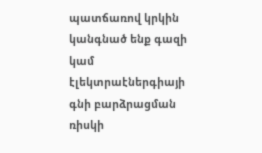պատճառով կրկին կանգնած ենք գազի կամ էլեկտրաէներգիայի գնի բարձրացման ռիսկի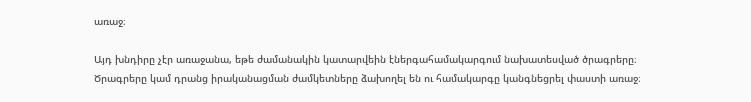առաջ։

Այդ խնդիրը չէր առաջանա, եթե ժամանակին կատարվեին էներգահամակարգում նախատեսված ծրագրերը։ Ծրագրերը կամ դրանց իրականացման ժամկետները ձախողել են ու համակարգը կանգնեցրել փաստի առաջ։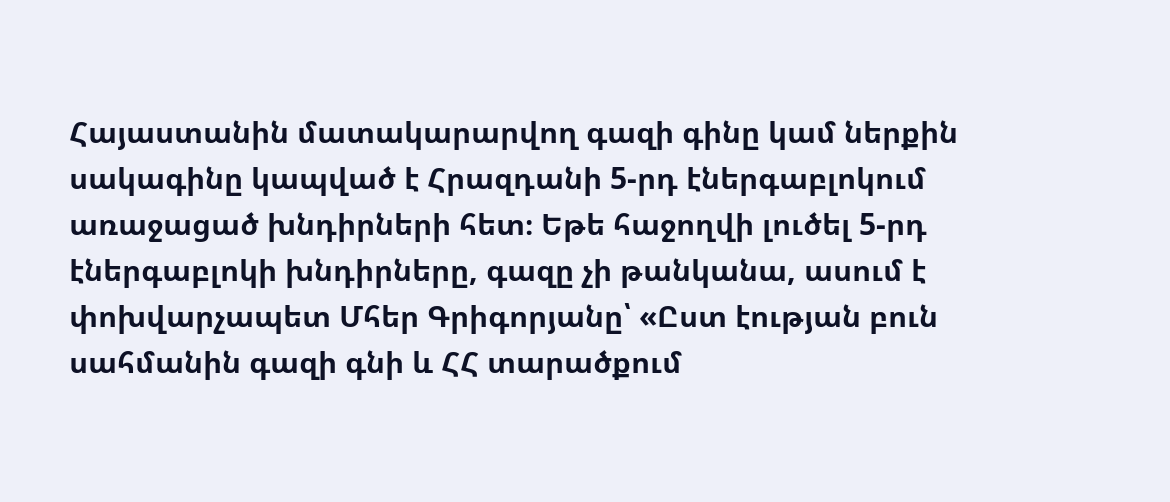Հայաստանին մատակարարվող գազի գինը կամ ներքին սակագինը կապված է Հրազդանի 5-րդ էներգաբլոկում առաջացած խնդիրների հետ։ Եթե հաջողվի լուծել 5-րդ էներգաբլոկի խնդիրները, գազը չի թանկանա, ասում է փոխվարչապետ Մհեր Գրիգորյանը՝ «Ըստ էության բուն սահմանին գազի գնի և ՀՀ տարածքում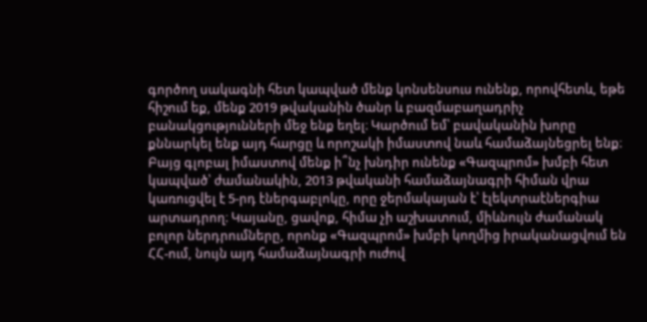գործող սակագնի հետ կապված մենք կոնսենսուս ունենք, որովհետև, եթե հիշում եք, մենք 2019 թվականին ծանր և բազմաբաղադրիչ բանակցությունների մեջ ենք եղել։ Կարծում եմ՝ բավականին խորը քննարկել ենք այդ հարցը և որոշակի իմաստով նաև համաձայնեցրել ենք։ Բայց գլոբալ իմաստով մենք ի՞նչ խնդիր ունենք «Գազպրոմ» խմբի հետ կապված՝ ժամանակին, 2013 թվականի համաձայնագրի հիման վրա կառուցվել է 5-րդ էներգաբլոկը, որը ջերմակայան է՝ էլեկտրաէներգիա արտադրող։ Կայանը, ցավոք, հիմա չի աշխատում, միևնույն ժամանակ բոլոր ներդրումները, որոնք «Գազպրոմ» խմբի կողմից իրականացվում են ՀՀ-ում, նույն այդ համաձայնագրի ուժով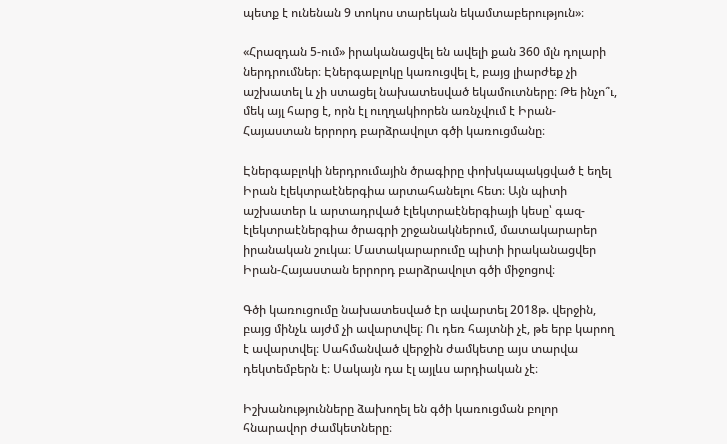պետք է ունենան 9 տոկոս տարեկան եկամտաբերություն»։

«Հրազդան 5-ում» իրականացվել են ավելի քան 360 մլն դոլարի ներդրումներ։ Էներգաբլոկը կառուցվել է, բայց լիարժեք չի աշխատել և չի ստացել նախատեսված եկամուտները։ Թե ինչո՞ւ, մեկ այլ հարց է, որն էլ ուղղակիորեն առնչվում է Իրան-Հայաստան երրորդ բարձրավոլտ գծի կառուցմանը։

Էներգաբլոկի ներդրումային ծրագիրը փոխկապակցված է եղել Իրան էլեկտրաէներգիա արտահանելու հետ։ Այն պիտի աշխատեր և արտադրված էլեկտրաէներգիայի կեսը՝ գազ-էլեկտրաէներգիա ծրագրի շրջանակներում, մատակարարեր իրանական շուկա։ Մատակարարումը պիտի իրականացվեր Իրան-Հայաստան երրորդ բարձրավոլտ գծի միջոցով։

Գծի կառուցումը նախատեսված էր ավարտել 2018թ. վերջին, բայց մինչև այժմ չի ավարտվել։ Ու դեռ հայտնի չէ, թե երբ կարող է ավարտվել։ Սահմանված վերջին ժամկետը այս տարվա դեկտեմբերն է։ Սակայն դա էլ այլևս արդիական չէ։

Իշխանությունները ձախողել են գծի կառուցման բոլոր հնարավոր ժամկետները։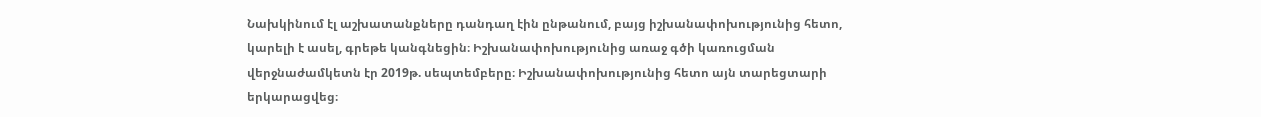Նախկինում էլ աշխատանքները դանդաղ էին ընթանում, բայց իշխանափոխությունից հետո, կարելի է ասել, գրեթե կանգնեցին։ Իշխանափոխությունից առաջ գծի կառուցման վերջնաժամկետն էր 2019թ. սեպտեմբերը։ Իշխանափոխությունից հետո այն տարեցտարի երկարացվեց։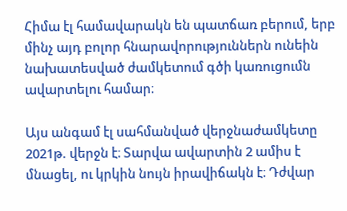Հիմա էլ համավարակն են պատճառ բերում, երբ մինչ այդ բոլոր հնարավորություններն ունեին նախատեսված ժամկետում գծի կառուցումն ավարտելու համար։

Այս անգամ էլ սահմանված վերջնաժամկետը 2021թ. վերջն է։ Տարվա ավարտին 2 ամիս է մնացել, ու կրկին նույն իրավիճակն է։ Դժվար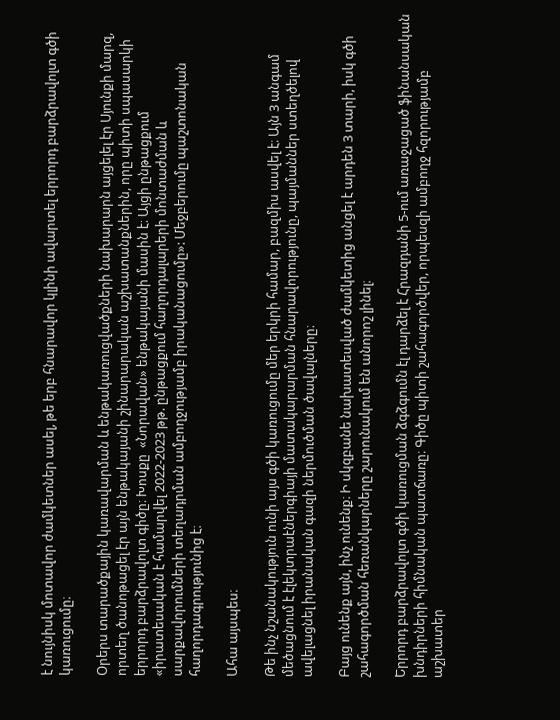է նույնիսկ մոտավոր ժամկետներ ասել, թե երբ հնարավոր կլինի ավարտել երրորդ բարձրավոլտ գծի կառուցումը։

Օրերս տարածքային կառավարման և ենթակառուցվածքների նախարարն այցելել էր Սյունքի մարզ, որտեղ ծանոթացել էր այն ենթակայանի շինարարական աշխատանքներին, որը պիտի սպասարկի երրորդ բարձրավոլտ գիծը։ Խոսքը  «Նորավան» ենթակայանի մասին է։ Այցի ընթացքում «իրատեսական է համարվել 2022-2023 թթ. ընթացքում հաղորդալարերի մոնտաժման և սարքավորումների տեղադրման ամբողջությամբ իրականացումը»: Մեջբերումը պաշտոնական հաղորդագրությունից է։

Ահա այսպես։

Թե ինչ նշանակություն ունի այս գծի կառուցումը մեր երկրի համար, բազմիս ասվել է։ Այն 3 անգամ մեծացնում է էլեկտրաէներգիայի մատակարարման հնարավորությունը, պայմաններ ստեղծելով ավելացնել իրանական գազի ներմուծման ծավալները։

Բայց ունենք այն, ինչ ունենք։ Ի սկզբանե նախատեսված ժամկետից անցել է արդեն 3 տարի, իսկ գծի շահագործման հեռանկարները շարունակում են անորոշ լինել։

Երրորդ բարձրավոլտ գծի կառուցման ձգձգումն էլ դարձել է Հրազդանի 5-ում առաջացած ֆինանսական խնդիրների հիմնական պատճառը։ Գիծը պիտի շահագործվեր, որպեսզի ամբողջ հզորությամբ աշխատեր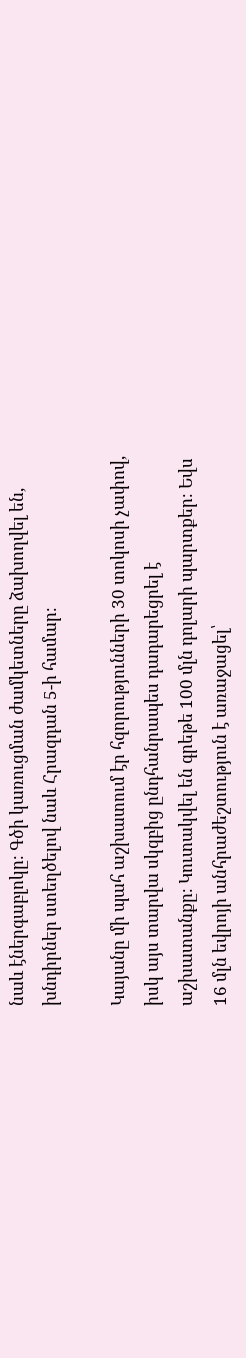նաև էներգաբլոկը։ Գծի կառուցման ժամկետները ձախողվել են, խնդիրներ ստեղծելով նաև Հրազդան 5-ի համար։

Կայանը մի պահ աշխատում էր հզորությունների 30 տոկոսի չափով, իսկ այս տարվա սկզբից ընդհանրապես դադարեցրել է աշխատանքը։ Կուտակվել են գրեթե 100 մլն դոլարի պարտքեր։ Եվս 16 մլն եվրոյի անհրաժեշտություն է առաջացել՝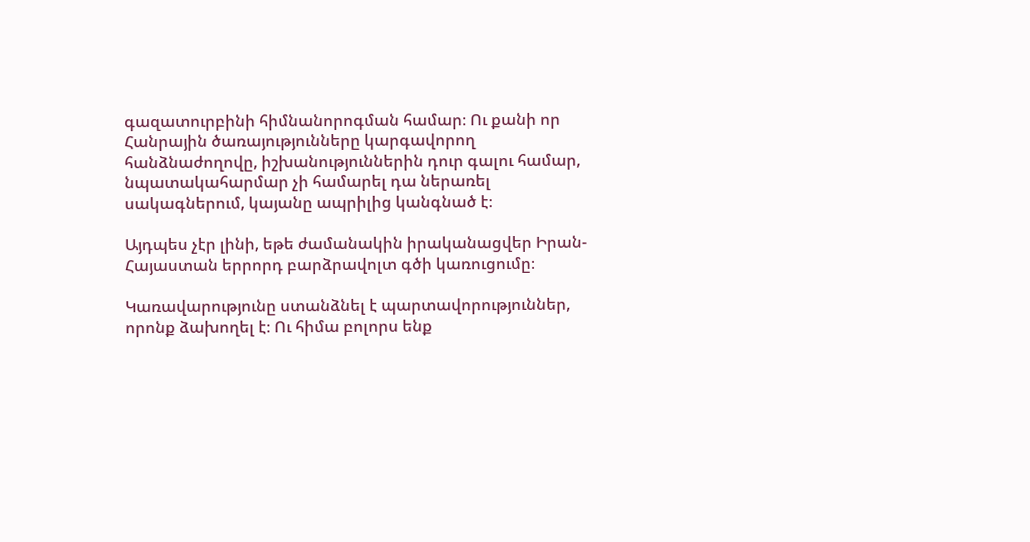գազատուրբինի հիմնանորոգման համար։ Ու քանի որ Հանրային ծառայությունները կարգավորող հանձնաժողովը, իշխանություններին դուր գալու համար, նպատակահարմար չի համարել դա ներառել սակագներում, կայանը ապրիլից կանգնած է։

Այդպես չէր լինի, եթե ժամանակին իրականացվեր Իրան-Հայաստան երրորդ բարձրավոլտ գծի կառուցումը։

Կառավարությունը ստանձնել է պարտավորություններ, որոնք ձախողել է։ Ու հիմա բոլորս ենք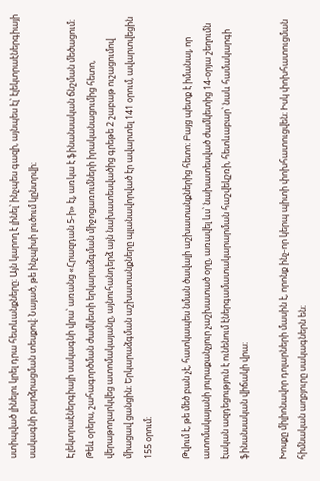ստիպված լինելու կրել դրա հետևանքները։ Այն կարող է լինել՝ ինչպես գազի, այնպես էլ՝ էլեկտրաէներգիայի սակագնի բարձրացման տեսքով։ Նայած, թե ինչպիսի լուծում կընտրվի։

Էլեկտրաէներգիայի սակագնի վրա՝ առանց «Հրազդան 5-ի» էլ, առկա է ֆինանսական ճնշման մեծացում։ Թեև օրերս, շահագործման ժամկետի երկարաձգման միջոցառումների իրականացումից հետո, վերաթողարկվեց ատոմակայանը, այնուհանդերձ այն նախատեսվածից գրեթե 2 շաբաթ ուշացումով միացավ ցանցին։ Երկարաձգման աշխատանքները պլանավորված էր ավարտել 141 օրում, ավարտվեցին 155 օրում։

Թվում է, թե մեծ բան չէ, հատկապես նման ծավալի աշխատանքներից հետո։ Բայց պետք է իմանալ, որ ատոմակայանի յուրաքանչյուր չաշխատած օրը, առավել ևս՝ նախատեսված ժամկետից 14-օրյա շեղումն էական ազդեցություն է ունենում էներգամատակարարման հաշվեկշռի, հետևաբար՝ նաև համակարգի ֆինանսական վիճակի վրա։

Խոսքը միլիոնավոր դոլարների մասին է, որոնք ինչ-որ կերպ պիտի փոխհատուցվեն։ Իսկ փոխհատուցման հիմնական աղբյուրը սակագներն են։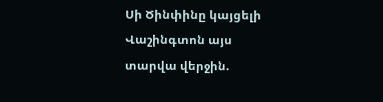Սի Ծինփինը կայցելի Վաշինգտոն այս տարվա վերջին.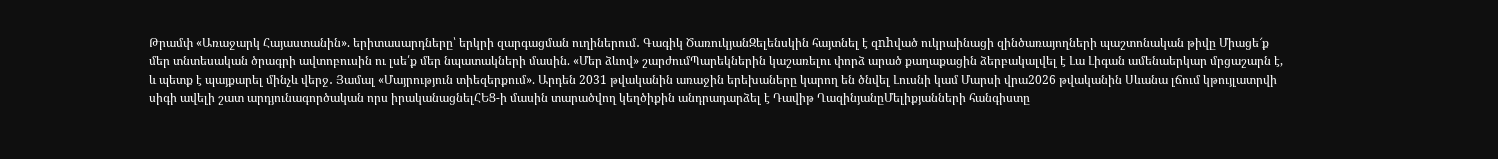Թրամփ «Առաջարկ Հայաստանին». երիտասարդները՝ երկրի զարգացման ուղիներում․ Գագիկ ԾառուկյանԶելենսկին հայտնել է զnhված ուկրաինացի զինծառայողների պաշտոնական թիվը Միացե՜ք մեր տնտեսական ծրագրի ավտոբուսին ու լսե՛ք մեր նպատակների մասին. «Մեր ձևով» շարժումՊարեկներին կաշառելու փորձ արած քաղաքացին ձերբակալվել է Լա Լիգան ամենաերկար մրցաշարն է, և պետք է պայքարել մինչև վերջ․ Յամալ «Մայրություն տիեզերքում». Արդեն 2031 թվականին առաջին երեխաները կարող են ծնվել Լուսնի կամ Մարսի վրա2026 թվականին Սևանա լճում կթույլատրվի սիգի ավելի շատ արդյունագործական որս իրականացնելՀԵՑ-ի մասին տարածվող կեղծիքին անդրադարձել է Դավիթ ՂազինյանըՄելիքյանների հանգիստը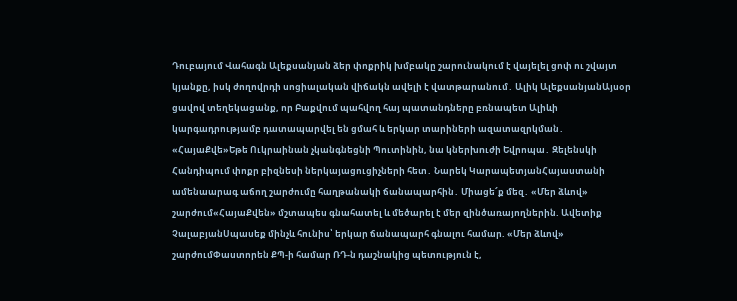Դուբայում Վահագն Ալեքսանյան ձեր փոքրիկ խմբակը շարունակում է վայելել ցոփ ու շվայտ կյանքը, իսկ ժողովրդի սոցիալական վիճակն ավելի է վատթարանում․ Ալիկ ԱլեքսանյանԱյսօր ցավով տեղեկացանք, որ Բաքվում պահվող հայ պատանդները բռնապետ Ալիևի կարգադրությամբ դատապարվել են ցմահ և երկար տարիների ազատազրկման․ «ՀայաՔվե»Եթե Ուկրաինան չկանգնեցնի Պուտինին, նա կներխnւժի Եվրոպա․ Զելենսկի Հանդիպում փոքր բիզնեսի ներկայացուցիչների հետ․ Նարեկ ԿարապետյանՀայաստանի ամենաարագ աճող շարժումը հաղթանակի ճանապարհին․ Միացե՜ք մեզ․ «Մեր ձևով» շարժում«ՀայաՔվեն» մշտապես գնահատել և մեծարել է մեր զինծառայողներին. Ավետիք ՉալաբյանՍպասեք մինչև հունիս՝ երկար ճանապարհ գնալու համար. «Մեր ձևով» շարժումՓաստորեն ՔՊ-ի համար ՌԴ-ն դաշնակից պետություն է,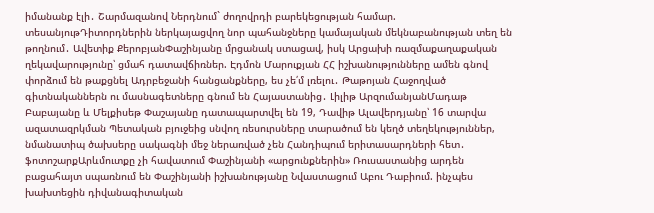իմանանք էլի․ Շարմազանով Ներդնում` ժողովրդի բարեկեցության համար. տեսանյութԴիտորդներին ներկայացվող նոր պահանջները կամայական մեկնաբանության տեղ են թողնում․ Ավետիք ՔերոբյանՓաշինյանը մրցանակ ստացավ, իսկ Արցախի ռազմաքաղաքական ղեկավարությունը՝ ցմահ դատավճիռներ. Էդմոն Մարուքյան ՀՀ իշխանությունները ամեն գնով փորձում են թաքցնել Ադրբեջանի հանցանքները, ես չե՛մ լռելու․ Թաթոյան Հաջողված գիտնականներն ու մասնագետները գնում են Հայաստանից․ Լիլիթ ԱրզումանյանՄադաթ Բաբայանը և Մելքիսեթ Փաշայանը դատապարտվել են 19, Դավիթ Ալավերդյանը՝ 16 տարվա ազատազրկման Պետական բյուջեից սնվող ռեսուրսները տարածում են կեղծ տեղեկություններ, նմանատիպ ծախսերը սակագնի մեջ ներառված չեն Հանդիպում երիտասարդների հետ․ ֆոտոշարքԱրևմուտքը չի հավատում Փաշինյանի «արցունքներին» Ռուսաստանից արդեն բացահայտ սպառնում են Փաշինյանի իշխանությանը Նվաստացում Աբու Դաբիում. ինչպես խախտեցին դիվանագիտական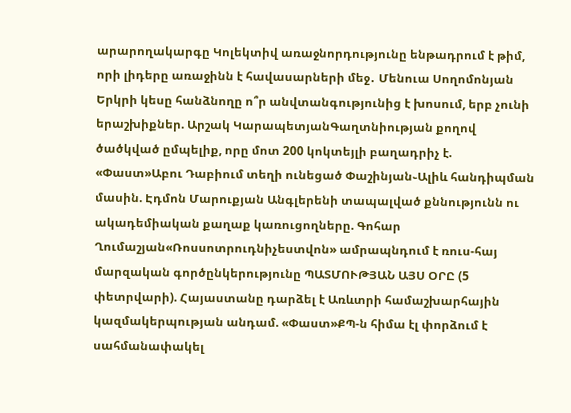արարողակարգը Կոլեկտիվ առաջնորդությունը ենթադրում է թիմ, որի լիդերը առաջինն է հավասարների մեջ․ Մենուա Սողոմոնյան Երկրի կեսը հանձնողը ո՞ր անվտանգությունից է խոսում, երբ չունի երաշխիքներ. Արշակ ԿարապետյանԳաղտնիության քողով ծածկված ըմպելիք, որը մոտ 200 կոկտեյլի բաղադրիչ է. «Փաստ»Աբու Դաբիում տեղի ունեցած Փաշինյան֊Ալիև հանդիպման մասին. Էդմոն Մարուքյան Անգլերենի տապալված քննությունն ու ակադեմիական քաղաք կառուցողները. Գոհար Ղումաշյան«Ռոսսոտրուդնիչեստվոն» ամրապնդում է ռուս-հայ մարզական գործընկերությունը ՊԱՏՄՈՒԹՅԱՆ ԱՅՍ ՕՐԸ (5 փետրվարի). Հայաստանը դարձել է Առևտրի համաշխարհային կազմակերպության անդամ. «Փաստ»ՔՊ-ն հիմա էլ փորձում է սահմանափակել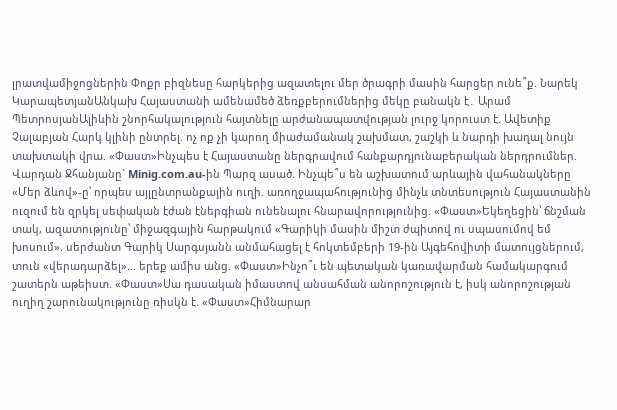լրատվամիջոցներին Փոքր բիզնեսը հարկերից ազատելու մեր ծրագրի մասին հարցեր ունե՞ք. Նարեկ ԿարապետյանԱնկախ Հայաստանի ամենամեծ ձեռքբերումներից մեկը բանակն է․ Արամ ՊետրոսյանԱլիևին շնորհակալություն հայտնելը արժանապատվության լուրջ կորուստ է. Ավետիք Չալաբյան Հարկ կլինի ընտրել. ոչ ոք չի կարող միաժամանակ շախմատ, շաշկի և նարդի խաղալ նույն տախտակի վրա. «Փաստ»Ինչպես է Հայաստանը ներգրավում հանքարդյունաբերական ներդրումներ. Վարդան Ջհանյանը` Minig.com.au-ին Պարզ ասած. Ինչպե՞ս են աշխատում արևային վահանակները «Մեր ձևով»-ը՝ որպես այլընտրանքային ուղի. առողջապահությունից մինչև տնտեսություն Հայաստանին ուզում են զրկել սեփական էժան էներգիան ունենալու հնարավորությունից. «Փաստ»Եկեղեցին՝ ճնշման տակ, ազատությունը՝ միջազգային հարթակում «Գարիկի մասին միշտ ժպիտով ու սպասումով եմ խոսում». սերժանտ Գարիկ Սարգսյանն անմահացել է հոկտեմբերի 19-ին Այգեհովիտի մատույցներում, տուն «վերադարձել»... երեք ամիս անց. «Փաստ»Ինչո՞ւ են պետական կառավարման համակարգում շատերն աթեիստ. «Փաստ»Սա դասական իմաստով անսահման անորոշություն է, իսկ անորոշության ուղիղ շարունակությունը ռիսկն է. «Փաստ»Հիմնարար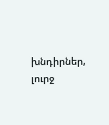խնդիրներ, լուրջ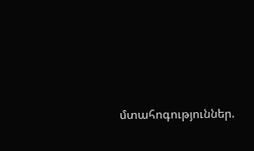մտահոգություններ.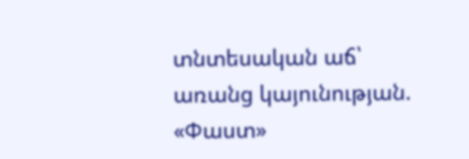տնտեսական աճ՝ առանց կայունության. «Փաստ»